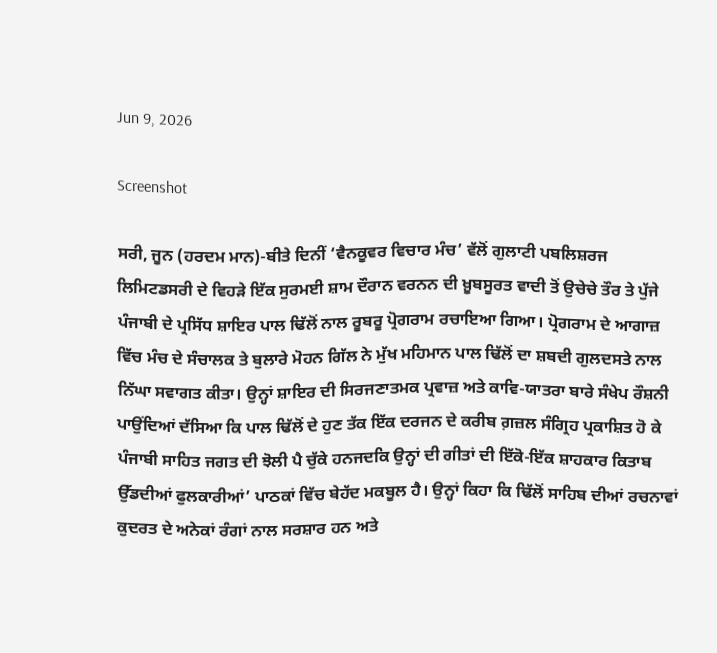Jun 9, 2026

Screenshot

ਸਰੀ, ਜੂਨ (ਹਰਦਮ ਮਾਨ)-ਬੀਤੇ ਦਿਨੀਂ ‘ਵੈਨਕੂਵਰ ਵਿਚਾਰ ਮੰਚ’ ਵੱਲੋਂ ਗੁਲਾਟੀ ਪਬਲਿਸ਼ਰਜ ਲਿਮਿਟਡਸਰੀ ਦੇ ਵਿਹੜੇ ਇੱਕ ਸੁਰਮਈ ਸ਼ਾਮ ਦੌਰਾਨ ਵਰਨਨ ਦੀ ਖ਼ੂਬਸੂਰਤ ਵਾਦੀ ਤੋਂ ਉਚੇਚੇ ਤੌਰ ਤੇ ਪੁੱਜੇ ਪੰਜਾਬੀ ਦੇ ਪ੍ਰਸਿੱਧ ਸ਼ਾਇਰ ਪਾਲ ਢਿੱਲੋਂ ਨਾਲ ਰੂਬਰੂ ਪ੍ਰੋਗਰਾਮ ਰਚਾਇਆ ਗਿਆ। ਪ੍ਰੋਗਰਾਮ ਦੇ ਆਗਾਜ਼ ਵਿੱਚ ਮੰਚ ਦੇ ਸੰਚਾਲਕ ਤੇ ਬੁਲਾਰੇ ਮੋਹਨ ਗਿੱਲ ਨੇ ਮੁੱਖ ਮਹਿਮਾਨ ਪਾਲ ਢਿੱਲੋਂ ਦਾ ਸ਼ਬਦੀ ਗੁਲਦਸਤੇ ਨਾਲ ਨਿੱਘਾ ਸਵਾਗਤ ਕੀਤਾ। ਉਨ੍ਹਾਂ ਸ਼ਾਇਰ ਦੀ ਸਿਰਜਣਾਤਮਕ ਪ੍ਰਵਾਜ਼ ਅਤੇ ਕਾਵਿ-ਯਾਤਰਾ ਬਾਰੇ ਸੰਖੇਪ ਰੌਸ਼ਨੀ ਪਾਉਂਦਿਆਂ ਦੱਸਿਆ ਕਿ ਪਾਲ ਢਿੱਲੋਂ ਦੇ ਹੁਣ ਤੱਕ ਇੱਕ ਦਰਜਨ ਦੇ ਕਰੀਬ ਗ਼ਜ਼ਲ ਸੰਗ੍ਰਿਹ ਪ੍ਰਕਾਸ਼ਿਤ ਹੋ ਕੇ ਪੰਜਾਬੀ ਸਾਹਿਤ ਜਗਤ ਦੀ ਝੋਲੀ ਪੈ ਚੁੱਕੇ ਹਨਜਦਕਿ ਉਨ੍ਹਾਂ ਦੀ ਗੀਤਾਂ ਦੀ ਇੱਕੋ-ਇੱਕ ਸ਼ਾਹਕਾਰ ਕਿਤਾਬ ਉੱਡਦੀਆਂ ਫੁਲਕਾਰੀਆਂ’ ਪਾਠਕਾਂ ਵਿੱਚ ਬੇਹੱਦ ਮਕਬੂਲ ਹੈ। ਉਨ੍ਹਾਂ ਕਿਹਾ ਕਿ ਢਿੱਲੋਂ ਸਾਹਿਬ ਦੀਆਂ ਰਚਨਾਵਾਂ ਕੁਦਰਤ ਦੇ ਅਨੇਕਾਂ ਰੰਗਾਂ ਨਾਲ ਸਰਸ਼ਾਰ ਹਨ ਅਤੇ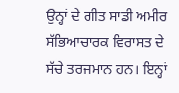ਉਨ੍ਹਾਂ ਦੇ ਗੀਤ ਸਾਡੀ ਅਮੀਰ ਸੱਭਿਆਚਾਰਕ ਵਿਰਾਸਤ ਦੇ ਸੱਚੇ ਤਰਜਮਾਨ ਹਨ। ਇਨ੍ਹਾਂ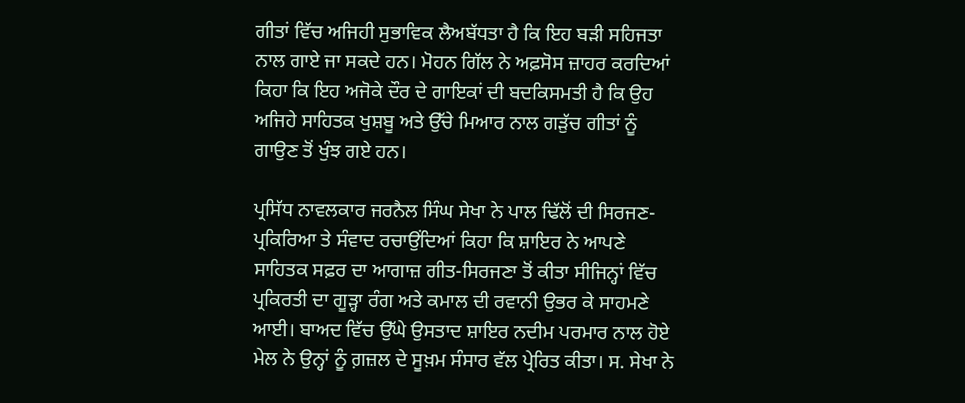ਗੀਤਾਂ ਵਿੱਚ ਅਜਿਹੀ ਸੁਭਾਵਿਕ ਲੈਅਬੱਧਤਾ ਹੈ ਕਿ ਇਹ ਬੜੀ ਸਹਿਜਤਾ ਨਾਲ ਗਾਏ ਜਾ ਸਕਦੇ ਹਨ। ਮੋਹਨ ਗਿੱਲ ਨੇ ਅਫ਼ਸੋਸ ਜ਼ਾਹਰ ਕਰਦਿਆਂ ਕਿਹਾ ਕਿ ਇਹ ਅਜੋਕੇ ਦੌਰ ਦੇ ਗਾਇਕਾਂ ਦੀ ਬਦਕਿਸਮਤੀ ਹੈ ਕਿ ਉਹ ਅਜਿਹੇ ਸਾਹਿਤਕ ਖੁਸ਼ਬੂ ਅਤੇ ਉੱਚੇ ਮਿਆਰ ਨਾਲ ਗੜੁੱਚ ਗੀਤਾਂ ਨੂੰ ਗਾਉਣ ਤੋਂ ਖੁੰਝ ਗਏ ਹਨ।

ਪ੍ਰਸਿੱਧ ਨਾਵਲਕਾਰ ਜਰਨੈਲ ਸਿੰਘ ਸੇਖਾ ਨੇ ਪਾਲ ਢਿੱਲੋਂ ਦੀ ਸਿਰਜਣ-ਪ੍ਰਕਿਰਿਆ ਤੇ ਸੰਵਾਦ ਰਚਾਉਂਦਿਆਂ ਕਿਹਾ ਕਿ ਸ਼ਾਇਰ ਨੇ ਆਪਣੇ ਸਾਹਿਤਕ ਸਫ਼ਰ ਦਾ ਆਗਾਜ਼ ਗੀਤ-ਸਿਰਜਣਾ ਤੋਂ ਕੀਤਾ ਸੀਜਿਨ੍ਹਾਂ ਵਿੱਚ ਪ੍ਰਕਿਰਤੀ ਦਾ ਗੂੜ੍ਹਾ ਰੰਗ ਅਤੇ ਕਮਾਲ ਦੀ ਰਵਾਨੀ ਉਭਰ ਕੇ ਸਾਹਮਣੇ ਆਈ। ਬਾਅਦ ਵਿੱਚ ਉੱਘੇ ਉਸਤਾਦ ਸ਼ਾਇਰ ਨਦੀਮ ਪਰਮਾਰ ਨਾਲ ਹੋਏ ਮੇਲ ਨੇ ਉਨ੍ਹਾਂ ਨੂੰ ਗ਼ਜ਼ਲ ਦੇ ਸੂਖ਼ਮ ਸੰਸਾਰ ਵੱਲ ਪ੍ਰੇਰਿਤ ਕੀਤਾ। ਸ. ਸੇਖਾ ਨੇ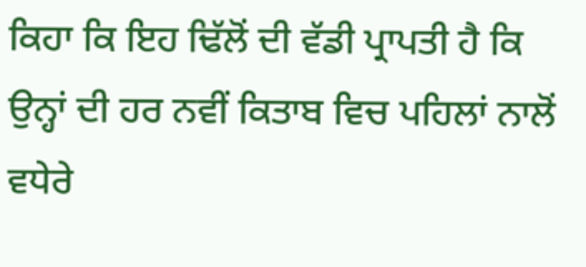ਕਿਹਾ ਕਿ ਇਹ ਢਿੱਲੋਂ ਦੀ ਵੱਡੀ ਪ੍ਰਾਪਤੀ ਹੈ ਕਿ ਉਨ੍ਹਾਂ ਦੀ ਹਰ ਨਵੀਂ ਕਿਤਾਬ ਵਿਚ ਪਹਿਲਾਂ ਨਾਲੋਂ ਵਧੇਰੇ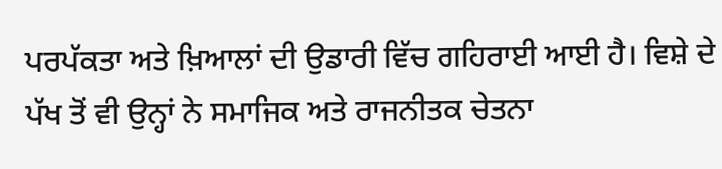ਪਰਪੱਕਤਾ ਅਤੇ ਖ਼ਿਆਲਾਂ ਦੀ ਉਡਾਰੀ ਵਿੱਚ ਗਹਿਰਾਈ ਆਈ ਹੈ। ਵਿਸ਼ੇ ਦੇ ਪੱਖ ਤੋਂ ਵੀ ਉਨ੍ਹਾਂ ਨੇ ਸਮਾਜਿਕ ਅਤੇ ਰਾਜਨੀਤਕ ਚੇਤਨਾ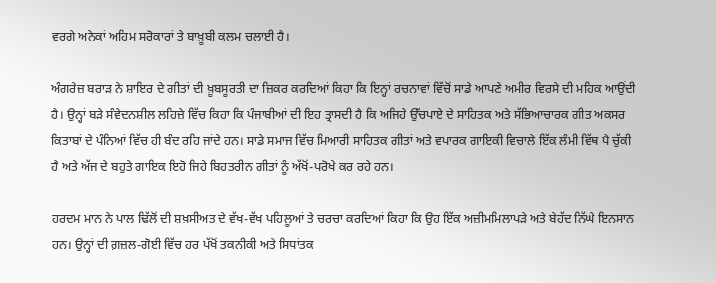ਵਰਗੇ ਅਨੇਕਾਂ ਅਹਿਮ ਸਰੋਕਾਰਾਂ ਤੇ ਬਾਖ਼ੂਬੀ ਕਲਮ ਚਲਾਈ ਹੈ।

ਅੰਗਰੇਜ਼ ਬਰਾੜ ਨੇ ਸ਼ਾਇਰ ਦੇ ਗੀਤਾਂ ਦੀ ਖ਼ੂਬਸੂਰਤੀ ਦਾ ਜ਼ਿਕਰ ਕਰਦਿਆਂ ਕਿਹਾ ਕਿ ਇਨ੍ਹਾਂ ਰਚਨਾਵਾਂ ਵਿੱਚੋਂ ਸਾਡੇ ਆਪਣੇ ਅਮੀਰ ਵਿਰਸੇ ਦੀ ਮਹਿਕ ਆਉਂਦੀ ਹੈ। ਉਨ੍ਹਾਂ ਬੜੇ ਸੰਵੇਦਨਸ਼ੀਲ ਲਹਿਜ਼ੇ ਵਿੱਚ ਕਿਹਾ ਕਿ ਪੰਜਾਬੀਆਂ ਦੀ ਇਹ ਤ੍ਰਾਸਦੀ ਹੈ ਕਿ ਅਜਿਹੇ ਉੱਚਪਾਏ ਦੇ ਸਾਹਿਤਕ ਅਤੇ ਸੱਭਿਆਚਾਰਕ ਗੀਤ ਅਕਸਰ ਕਿਤਾਬਾਂ ਦੇ ਪੰਨਿਆਂ ਵਿੱਚ ਹੀ ਬੰਦ ਰਹਿ ਜਾਂਦੇ ਹਨ। ਸਾਡੇ ਸਮਾਜ ਵਿੱਚ ਮਿਆਰੀ ਸਾਹਿਤਕ ਗੀਤਾਂ ਅਤੇ ਵਪਾਰਕ ਗਾਇਕੀ ਵਿਚਾਲੇ ਇੱਕ ਲੰਮੀ ਵਿੱਥ ਪੈ ਚੁੱਕੀ ਹੈ ਅਤੇ ਅੱਜ ਦੇ ਬਹੁਤੇ ਗਾਇਕ ਇਹੋ ਜਿਹੇ ਬਿਹਤਰੀਨ ਗੀਤਾਂ ਨੂੰ ਅੱਖੋਂ-ਪਰੋਖੇ ਕਰ ਰਹੇ ਹਨ।

ਹਰਦਮ ਮਾਨ ਨੇ ਪਾਲ ਢਿੱਲੋਂ ਦੀ ਸ਼ਖ਼ਸੀਅਤ ਦੇ ਵੱਖ-ਵੱਖ ਪਹਿਲੂਆਂ ਤੇ ਚਰਚਾ ਕਰਦਿਆਂ ਕਿਹਾ ਕਿ ਉਹ ਇੱਕ ਅਜ਼ੀਮਮਿਲਾਪੜੇ ਅਤੇ ਬੇਹੱਦ ਨਿੱਘੇ ਇਨਸਾਨ ਹਨ। ਉਨ੍ਹਾਂ ਦੀ ਗ਼ਜ਼ਲ-ਗੋਈ ਵਿੱਚ ਹਰ ਪੱਖੋਂ ਤਕਨੀਕੀ ਅਤੇ ਸਿਧਾਂਤਕ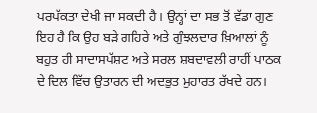ਪਰਪੱਕਤਾ ਦੇਖੀ ਜਾ ਸਕਦੀ ਹੈ। ਉਨ੍ਹਾਂ ਦਾ ਸਭ ਤੋਂ ਵੱਡਾ ਗੁਣ ਇਹ ਹੈ ਕਿ ਉਹ ਬੜੇ ਗਹਿਰੇ ਅਤੇ ਗੁੰਝਲਦਾਰ ਖ਼ਿਆਲਾਂ ਨੂੰ ਬਹੁਤ ਹੀ ਸਾਦਾਸਪੱਸ਼ਟ ਅਤੇ ਸਰਲ ਸ਼ਬਦਾਵਲੀ ਰਾਹੀਂ ਪਾਠਕ ਦੇ ਦਿਲ ਵਿੱਚ ਉਤਾਰਨ ਦੀ ਅਦਭੁਤ ਮੁਹਾਰਤ ਰੱਖਦੇ ਹਨ।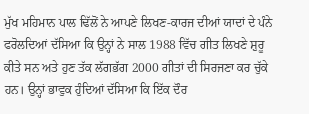ਮੁੱਖ ਮਹਿਮਾਨ ਪਾਲ ਢਿੱਲੋਂ ਨੇ ਆਪਣੇ ਲਿਖਣ-ਕਾਰਜ ਦੀਆਂ ਯਾਦਾਂ ਦੇ ਪੰਨੇ ਫਰੋਲਦਿਆਂ ਦੱਸਿਆ ਕਿ ਉਨ੍ਹਾਂ ਨੇ ਸਾਲ 1988 ਵਿੱਚ ਗੀਤ ਲਿਖਣੇ ਸ਼ੁਰੂ ਕੀਤੇ ਸਨ ਅਤੇ ਹੁਣ ਤੱਕ ਲੱਗਭੱਗ 2000 ਗੀਤਾਂ ਦੀ ਸਿਰਜਣਾ ਕਰ ਚੁੱਕੇ ਹਨ। ਉਨ੍ਹਾਂ ਭਾਵੁਕ ਹੁੰਦਿਆਂ ਦੱਸਿਆ ਕਿ ਇੱਕ ਦੌਰ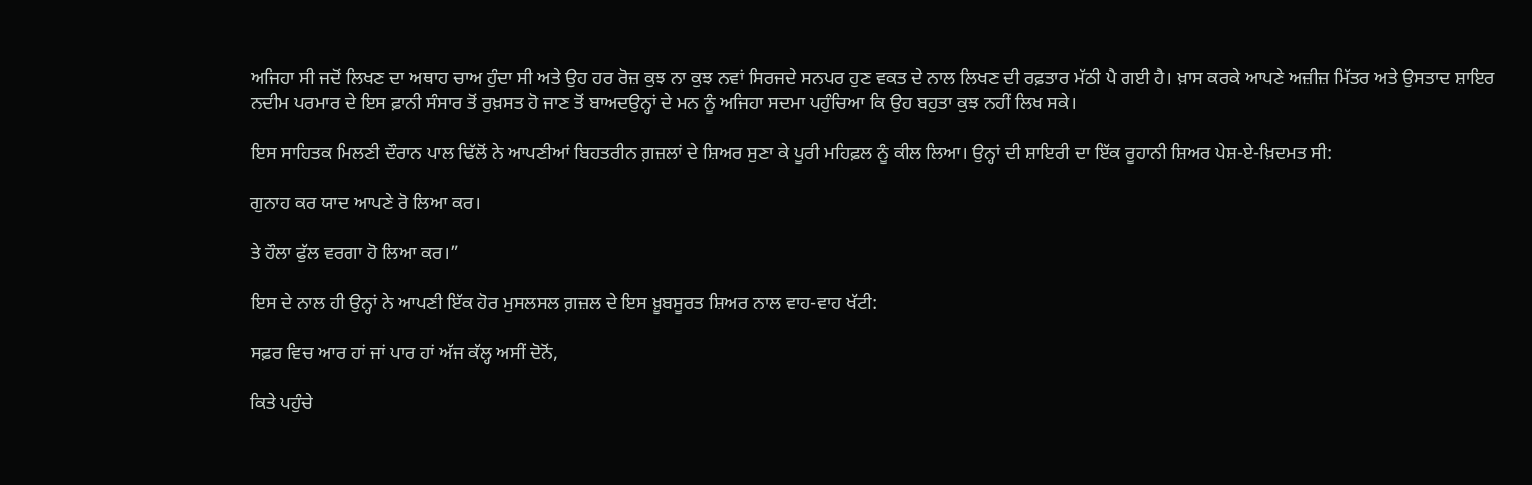ਅਜਿਹਾ ਸੀ ਜਦੋਂ ਲਿਖਣ ਦਾ ਅਥਾਹ ਚਾਅ ਹੁੰਦਾ ਸੀ ਅਤੇ ਉਹ ਹਰ ਰੋਜ਼ ਕੁਝ ਨਾ ਕੁਝ ਨਵਾਂ ਸਿਰਜਦੇ ਸਨਪਰ ਹੁਣ ਵਕਤ ਦੇ ਨਾਲ ਲਿਖਣ ਦੀ ਰਫ਼ਤਾਰ ਮੱਠੀ ਪੈ ਗਈ ਹੈ। ਖ਼ਾਸ ਕਰਕੇ ਆਪਣੇ ਅਜ਼ੀਜ਼ ਮਿੱਤਰ ਅਤੇ ਉਸਤਾਦ ਸ਼ਾਇਰ ਨਦੀਮ ਪਰਮਾਰ ਦੇ ਇਸ ਫ਼ਾਨੀ ਸੰਸਾਰ ਤੋਂ ਰੁਖ਼ਸਤ ਹੋ ਜਾਣ ਤੋਂ ਬਾਅਦਉਨ੍ਹਾਂ ਦੇ ਮਨ ਨੂੰ ਅਜਿਹਾ ਸਦਮਾ ਪਹੁੰਚਿਆ ਕਿ ਉਹ ਬਹੁਤਾ ਕੁਝ ਨਹੀਂ ਲਿਖ ਸਕੇ।

ਇਸ ਸਾਹਿਤਕ ਮਿਲਣੀ ਦੌਰਾਨ ਪਾਲ ਢਿੱਲੋਂ ਨੇ ਆਪਣੀਆਂ ਬਿਹਤਰੀਨ ਗ਼ਜ਼ਲਾਂ ਦੇ ਸ਼ਿਅਰ ਸੁਣਾ ਕੇ ਪੂਰੀ ਮਹਿਫ਼ਲ ਨੂੰ ਕੀਲ ਲਿਆ। ਉਨ੍ਹਾਂ ਦੀ ਸ਼ਾਇਰੀ ਦਾ ਇੱਕ ਰੂਹਾਨੀ ਸ਼ਿਅਰ ਪੇਸ਼-ਏ-ਖ਼ਿਦਮਤ ਸੀ:

ਗੁਨਾਹ ਕਰ ਯਾਦ ਆਪਣੇ ਰੋ ਲਿਆ ਕਰ।

ਤੇ ਹੌਲਾ ਫੁੱਲ ਵਰਗਾ ਹੋ ਲਿਆ ਕਰ।”

ਇਸ ਦੇ ਨਾਲ ਹੀ ਉਨ੍ਹਾਂ ਨੇ ਆਪਣੀ ਇੱਕ ਹੋਰ ਮੁਸਲਸਲ ਗ਼ਜ਼ਲ ਦੇ ਇਸ ਖ਼ੂਬਸੂਰਤ ਸ਼ਿਅਰ ਨਾਲ ਵਾਹ-ਵਾਹ ਖੱਟੀ:

ਸਫ਼ਰ ਵਿਚ ਆਰ ਹਾਂ ਜਾਂ ਪਾਰ ਹਾਂ ਅੱਜ ਕੱਲ੍ਹ ਅਸੀਂ ਦੋਨੋਂ,

ਕਿਤੇ ਪਹੁੰਚੇ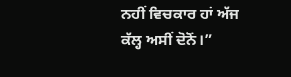ਨਹੀਂ ਵਿਚਕਾਰ ਹਾਂ ਅੱਜ ਕੱਲ੍ਹ ਅਸੀਂ ਦੋਨੋਂ।”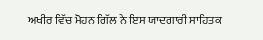ਅਖੀਰ ਵਿੱਚ ਮੋਹਨ ਗਿੱਲ ਨੇ ਇਸ ਯਾਦਗਾਰੀ ਸਾਹਿਤਕ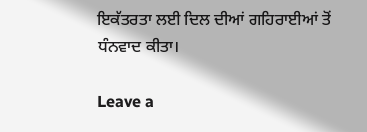ਇਕੱਤਰਤਾ ਲਈ ਦਿਲ ਦੀਆਂ ਗਹਿਰਾਈਆਂ ਤੋਂ ਧੰਨਵਾਦ ਕੀਤਾ।

Leave a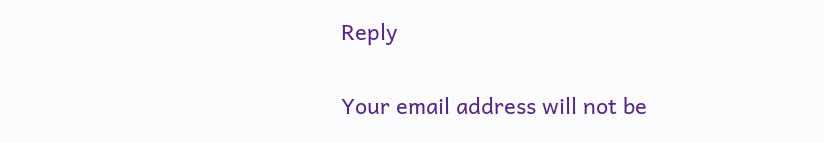Reply

Your email address will not be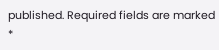published. Required fields are marked *